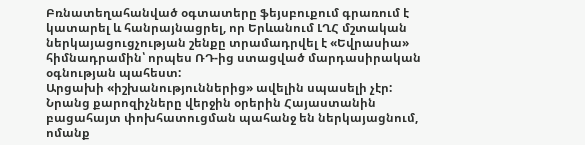Բռնատեղահանված օգտատերը ֆեյսբուքում գրառում է կատարել և հանրայնացրել, որ Երևանում ԼՂՀ մշտական ներկայացուցչության շենքը տրամադրվել է «Եվրասիա» հիմնադրամին՝ որպես ՌԴ-ից ստացված մարդասիրական օգնության պահեստ:
Արցախի «իշխանություններից» ավելին սպասելի չէր: Նրանց քարոզիչները վերջին օրերին Հայաստանին բացահայտ փոխհատուցման պահանջ են ներկայացնում, ոմանք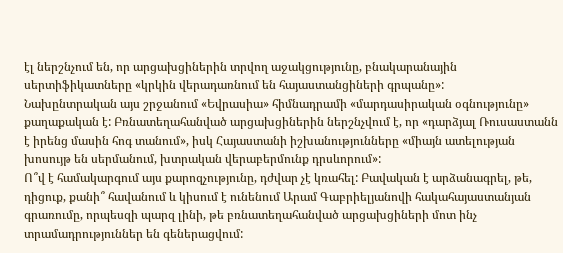էլ ներշնչում են, որ արցախցիներին տրվող աջակցությունը, բնակարանային սերտիֆիկատները «կրկին վերադառնում են հայաստանցիների գրպանը»:
Նախընտրական այս շրջանում «Եվրասիա» հիմնադրամի «մարդասիրական օգնությունը» քաղաքական է: Բռնատեղահանված արցախցիներին ներշնչվում է, որ «դարձյալ Ռուսաստանն է իրենց մասին հոգ տանում», իսկ Հայաստանի իշխանությունները «միայն ատելության խոսույթ են սերմանում, խտրական վերաբերմունք դրսևորում»:
Ո՞վ է համակարգում այս քարոզչությունը, դժվար չէ կռահել: Բավական է արձանագրել, թե, դիցուք, քանի՞ հավանում և կիսում է ունենում Արամ Գաբրիելյանովի հակահայաստանյան գրառումը, որպեսզի պարզ լինի, թե բռնատեղահանված արցախցիների մոտ ինչ տրամադրություններ են գեներացվում: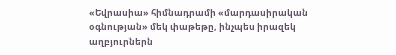«Եվրասիա» հիմնադրամի «մարդասիրական օգնության» մեկ փաթեթը, ինչպես իրազեկ աղբյուրներն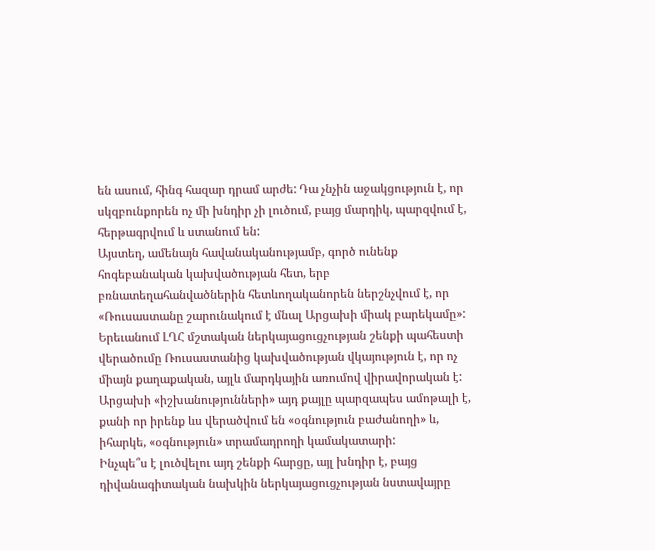են ասում, հինգ հազար դրամ արժե: Դա չնչին աջակցություն է, որ սկզբունքորեն ոչ մի խնդիր չի լուծում, բայց մարդիկ, պարզվում է, հերթագրվում և ստանում են:
Այստեղ, ամենայն հավանականությամբ, գործ ունենք հոգեբանական կախվածության հետ, երբ բռնատեղահանվածներին հետևողականորեն ներշնչվում է, որ «Ռուսաստանը շարունակում է մնալ Արցախի միակ բարեկամը»:
Երեւանում ԼՂՀ մշտական ներկայացուցչության շենքի պահեստի վերածումը Ռուսաստանից կախվածության վկայություն է, որ ոչ միայն քաղաքական, այլև մարդկային առումով վիրավորական է: Արցախի «իշխանությունների» այդ քայլը պարզապես ամոթալի է, քանի որ իրենք ևս վերածվում են «օգնություն բաժանողի» և, իհարկե, «օգնություն» տրամադրողի կամակատարի:
Ինչպե՞ս է լուծվելու այդ շենքի հարցը, այլ խնդիր է, բայց դիվանագիտական նախկին ներկայացուցչության նստավայրը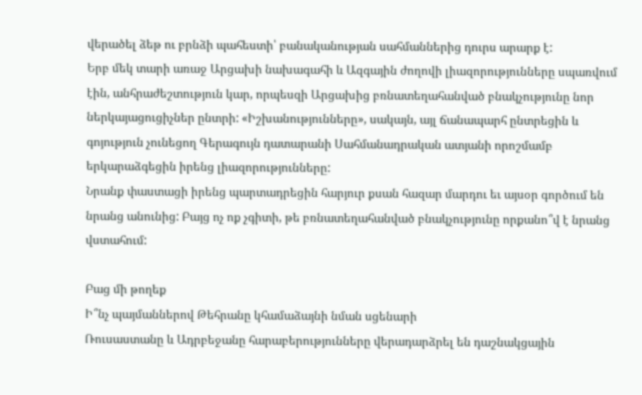վերածել ձեթ ու բրնձի պահեստի՝ բանականության սահմաններից դուրս արարք է:
Երբ մեկ տարի առաջ Արցախի նախագահի և Ազգային ժողովի լիազորությունները սպառվում էին, անհրաժեշտություն կար, որպեսզի Արցախից բռնատեղահանված բնակչությունը նոր ներկայացուցիչներ ընտրի: «Իշխանությունները», սակայն, այլ ճանապարհ ընտրեցին և գոյություն չունեցող Գերագույն դատարանի Սահմանադրական ատյանի որոշմամբ երկարաձգեցին իրենց լիազորությունները:
Նրանք փաստացի իրենց պարտադրեցին հարյուր քսան հազար մարդու եւ այսօր գործում են նրանց անունից: Բայց ոչ ոք չգիտի, թե բռնատեղահանված բնակչությունը որքանո՞վ է նրանց վստահում:

Բաց մի թողեք
Ի՞նչ պայմաններով Թեհրանը կհամաձայնի նման սցենարի
Ռուսաստանը և Ադրբեջանը հարաբերությունները վերադարձրել են դաշնակցային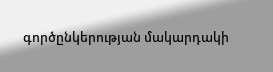գործընկերության մակարդակի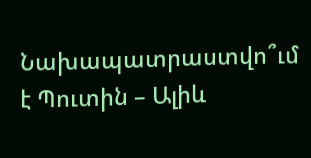Նախապատրաստվո՞ւմ է Պուտին – Ալիև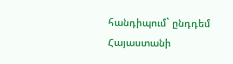հանդիպում` ընդդեմ Հայաստանի